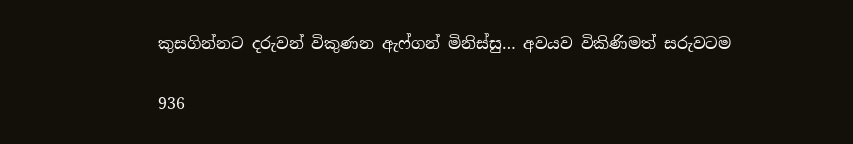කුසගින්නට දරුවන් විකුණන ඇෆ්ගන් මිනිස්සු… අවයව විකිණිමත් සරුවටම

936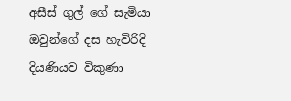අසීස් ගුල් ගේ සැමියා ඔවුන්ගේ දස හැවිරිදි දියණියව විකුණා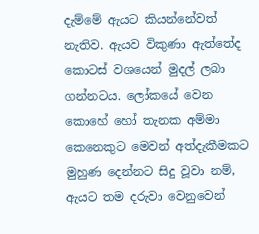දැම්මේ ඇයට කියන්නේවත් නැතිව. ඇයව විකුණා ඇත්තේද කොටස් වශයෙන් මුදල් ලබා ගන්නටය. ලෝකයේ වෙන කොහේ හෝ තැනක අම්මා කෙනෙකුට මෙවන් අත්දැකීමකට මුහුණ දෙන්නට සිදු වූවා නම්, ඇයට තම දරුවා වෙනුවෙන්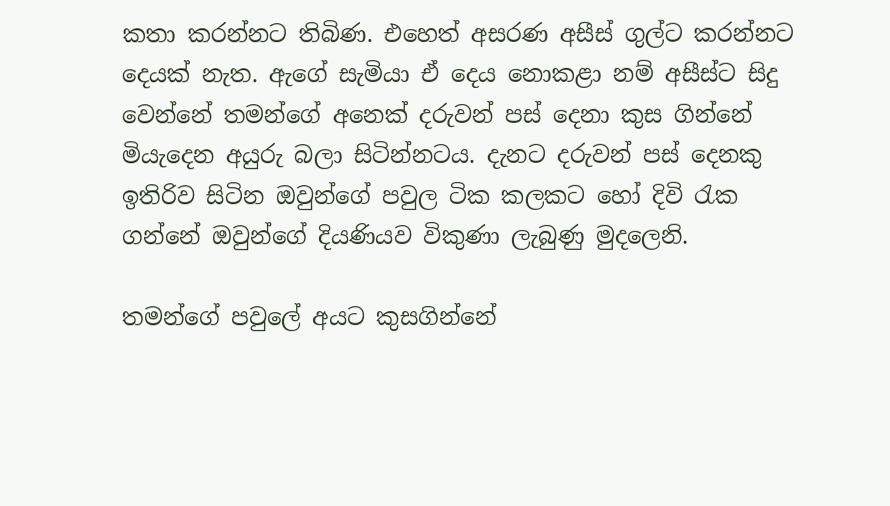කතා කරන්නට තිබිණ. එහෙත් අසරණ අසීස් ගුල්ට කරන්නට දෙයක් නැත. ඇගේ සැමියා ඒ දෙය නොකළා නම් අසීස්ට සිදු වෙන්නේ තමන්ගේ අනෙක් දරුවන් පස් දෙනා කුස ගින්නේ මියැදෙන අයුරු බලා සිටින්නටය. දැනට දරුවන් පස් දෙනකු ඉතිරිව සිටින ඔවුන්ගේ පවුල ටික කලකට හෝ දිවි රැක ගන්නේ ඔවුන්ගේ දියණියව විකුණා ලැබුණු මුදලෙනි.

තමන්ගේ පවුලේ අයට කුසගින්නේ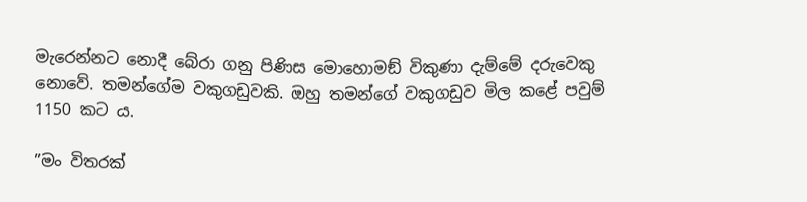මැරෙන්නට නොදී බේරා ගනු පිණිස මොහොමඞ් විකුණා දැම්මේ දරුවෙකු නොවේ. තමන්ගේම වකුගඩුවකි. ඔහු තමන්ගේ වකුගඩුව මිල කළේ පවුම් 1150 කට ය.

”මං විතරක්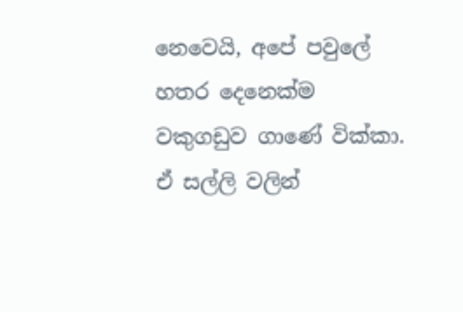නෙවෙයි, අපේ පවුලේ හතර දෙනෙක්ම වකුගඩුව ගාණේ වික්කා. ඒ සල්ලි වලින්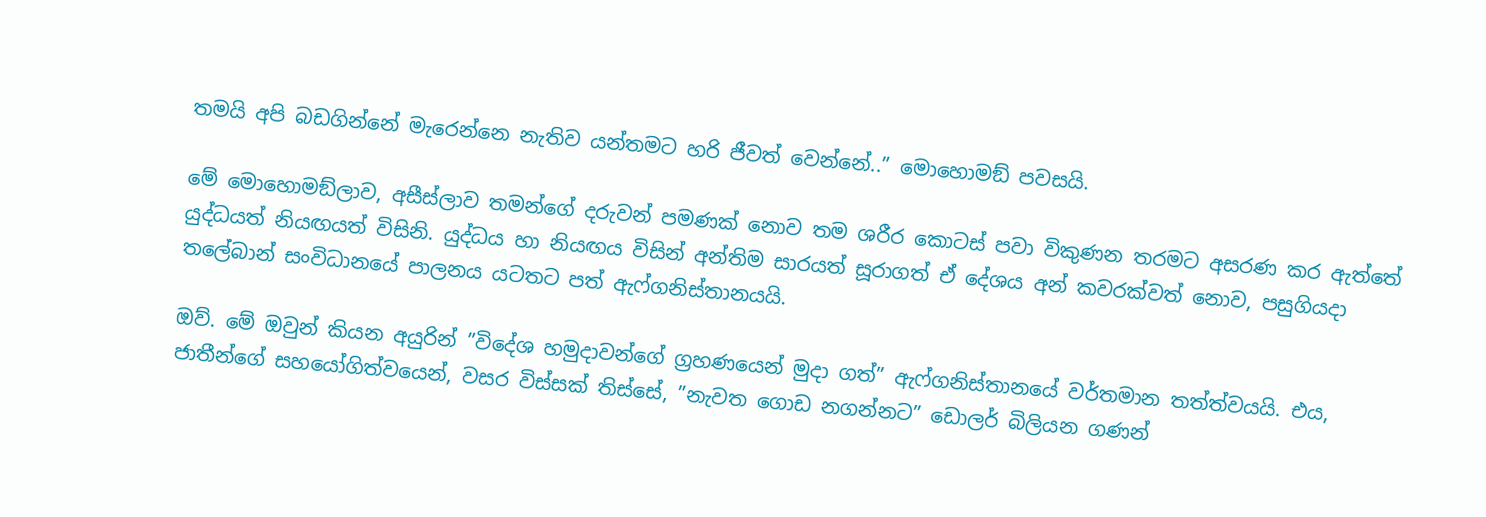තමයි අපි බඩගින්නේ මැරෙන්නෙ නැතිව යන්තමට හරි ජීවත් වෙන්නේ..” මොහොමඞ් පවසයි.

මේ මොහොමඞ්ලාව, අසීස්ලාව තමන්ගේ දරුවන් පමණක් නොව තම ශරීර කොටස් පවා විකුණන තරමට අසරණ කර ඇත්තේ යුද්ධයත් නියඟයත් විසිනි. යුද්ධය හා නියඟය විසින් අන්තිම සාරයත් සූරාගත් ඒ දේශය අන් කවරක්වත් නොව, පසුගියදා තලේබාන් සංවිධානයේ පාලනය යටතට පත් ඇෆ්ගනිස්තානයයි.

ඔව්. මේ ඔවුන් කියන අයුරින් ”විදේශ හමුදාවන්ගේ ග්‍රහණයෙන් මුදා ගත්” ඇෆ්ගනිස්තානයේ වර්තමාන තත්ත්වයයි. එය, ජාතීන්ගේ සහයෝගිත්වයෙන්, වසර විස්සක් තිස්සේ, ”නැවත ගොඩ නගන්නට” ඩොලර් බිලියන ගණන්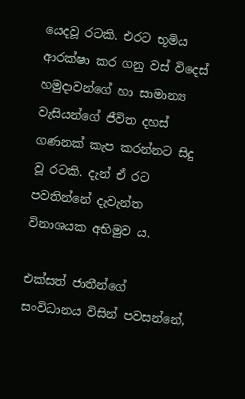යෙදවූ රටකි. එරට භූමිය ආරක්ෂා කර ගනු වස් විදෙස් හමුදාවන්ගේ හා සාමාන්‍ය වැසියන්ගේ ජීවිත දහස් ගණනක් කැප කරන්නට සිදු වූ රටකි. දැන් ඒ රට පවතින්නේ දැවැන්ත විනාශයක අභිමුව ය.

එක්සත් ජාතීන්ගේ සංවිධානය විසින් පවසන්නේ,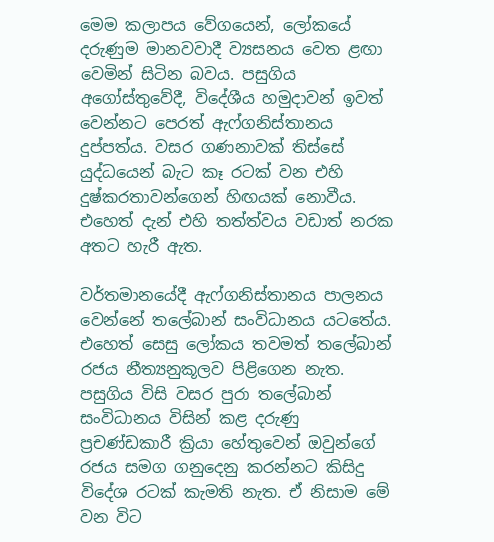මෙම කලාපය වේගයෙන්, ලෝකයේ දරුණුම මානවවාදී ව්‍යසනය වෙත ළඟා වෙමින් සිටින බවය. පසුගිය අගෝස්තුවේදී, විදේශීය හමුදාවන් ඉවත් වෙන්නට පෙරත් ඇෆ්ගනිස්තානය දුප්පත්ය. වසර ගණනාවක් තිස්සේ යුද්ධයෙන් බැට කෑ රටක් වන එහි දුෂ්කරතාවන්ගෙන් හිඟයක් නොවීය. එහෙත් දැන් එහි තත්ත්වය වඩාත් නරක අතට හැරී ඇත.

වර්තමානයේදී ඇෆ්ගනිස්තානය පාලනය වෙන්නේ තලේබාන් සංවිධානය යටතේය. එහෙත් සෙසු ලෝකය තවමත් තලේබාන් රජය නීත්‍යනුකූලව පිළිගෙන නැත. පසුගිය විසි වසර පුරා තලේබාන් සංවිධානය විසින් කළ දරුණු ප්‍රචණ්ඩකාරී ක්‍රියා හේතුවෙන් ඔවුන්ගේ රජය සමග ගනුදෙනු කරන්නට කිසිදු විදේශ රටක් කැමති නැත. ඒ නිසාම මේ වන විට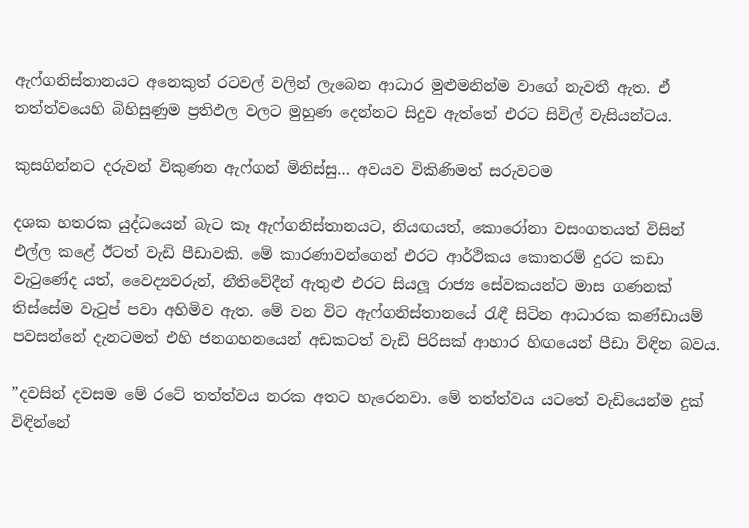ඇෆ්ගනිස්තානයට අනෙකුත් රටවල් වලින් ලැබෙන ආධාර මුළුමනින්ම වාගේ නැවතී ඇත. ඒ තත්ත්වයෙහි බිහිසුණුම ප්‍රතිඵල වලට මුහුණ දෙන්නට සිදුව ඇත්තේ එරට සිවිල් වැසියන්ටය.

කුසගින්නට දරුවන් විකුණන ඇෆ්ගන් මිනිස්සු… අවයව විකිණිමත් සරුවටම

දශක හතරක යුද්ධයෙන් බැට කෑ ඇෆ්ගනිස්තානයට, නියඟයත්, කොරෝනා වසංගතයත් විසින් එල්ල කළේ ඊටත් වැඩි පීඩාවකි. මේ කාරණාවන්ගෙන් එරට ආර්ථිකය කොතරම් දුරට කඩා වැටුණේද යත්, වෛද්‍යවරුන්, නීතිවේදීන් ඇතුළු එරට සියලූ රාජ්‍ය සේවකයන්ට මාස ගණනක් තිස්සේම වැටුප් පවා අහිමිව ඇත. මේ වන විට ඇෆ්ගනිස්තානයේ රැඳී සිටින ආධාරක කණ්ඩායම් පවසන්නේ දැනටමත් එහි ජනගහනයෙන් අඩකටත් වැඩි පිරිසක් ආහාර හිඟයෙන් පීඩා විඳින බවය.

”දවසින් දවසම මේ රටේ තත්ත්වය නරක අතට හැරෙනවා. මේ තත්ත්වය යටතේ වැඩියෙන්ම දුක් විඳින්නේ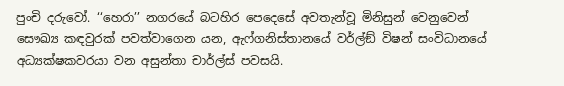පුංචි දරුවෝ. ‘‘හෙරා’’ නගරයේ බටහිර පෙදෙසේ අවතැන්වූ මිනිසුන් වෙනුවෙන් සෞඛ්‍ය කඳවුරක් පවත්වාගෙන යන, ඇෆ්ගනිස්තානයේ වර්ල්ඞ් විෂන් සංවිධානයේ අධ්‍යක්ෂකවරයා වන අසුන්තා චාර්ල්ස් පවසයි.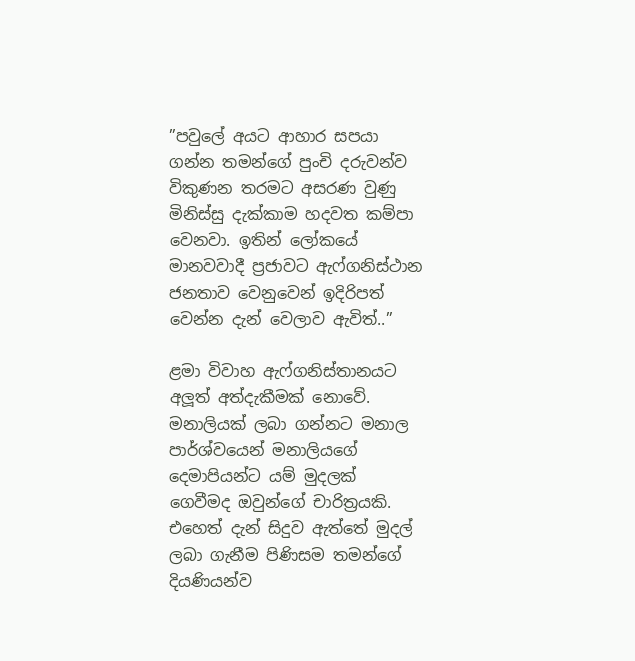”පවුලේ අයට ආහාර සපයා ගන්න තමන්ගේ පුංචි දරුවන්ව විකුණන තරමට අසරණ වුණු මිනිස්සු දැක්කාම හදවත කම්පා වෙනවා. ඉතින් ලෝකයේ මානවවාදී ප්‍රජාවට ඇෆ්ගනිස්ථාන ජනතාව වෙනුවෙන් ඉදිරිපත් වෙන්න දැන් වෙලාව ඇවිත්..”

ළමා විවාහ ඇෆ්ගනිස්තානයට අලූත් අත්දැකීමක් නොවේ. මනාලියක් ලබා ගන්නට මනාල පාර්ශ්වයෙන් මනාලියගේ දෙමාපියන්ට යම් මුදලක් ගෙවීමද ඔවුන්ගේ චාරිත්‍රයකි. එහෙත් දැන් සිදුව ඇත්තේ මුදල් ලබා ගැනීම පිණිසම තමන්ගේ දියණියන්ව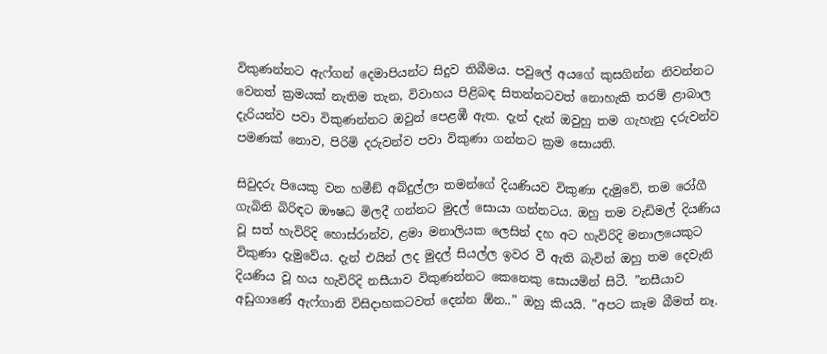විකුණන්නට ඇෆ්ගන් දෙමාපියන්ට සිදුව තිබීමය. පවුලේ අයගේ කුසගින්න නිවන්නට වෙනත් ක්‍රමයක් නැතිම තැන, විවාහය පිළිබඳ සිතන්නටවත් නොහැකි තරම් ළාබාල දැරියන්ව පවා විකුණන්නට ඔවුන් පෙළඹී ඇත. දැන් දැන් ඔවුහු තම ගැහැනු දරුවන්ව පමණක් නොව, පිරිමි දරුවන්ව පවා විකුණා ගන්නට ක්‍රම සොයති.

සිවුදරු පියෙකු වන හමීඞ් අබ්දුල්ලා තමන්ගේ දියණියව විකුණා දැමුවේ, තම රෝගී ගැබිනි බිරිඳට ඖෂධ මිලදී ගන්නට මුදල් සොයා ගන්නටය. ඔහු තම වැඩිමල් දියණිය වූ සත් හැවිරිදි හොස්රාන්ව, ළමා මනාලියක ලෙසින් දහ අට හැවිරිදි මනාලයෙකුට විකුණා දැමුවේය. දැන් එයින් ලද මුදල් සියල්ල ඉවර වී ඇති බැවින් ඔහු තම දෙවැනි දියණිය වූ හය හැවිරිදි නසීයාව විකුණන්නට කෙනෙකු සොයමින් සිටී. ”නසීයාව අඩුගාණේ ඇෆ්ගානි විසිදාහකටවත් දෙන්න ඕන..” ඔහු කියයි. ”අපට කෑම බීමත් නෑ.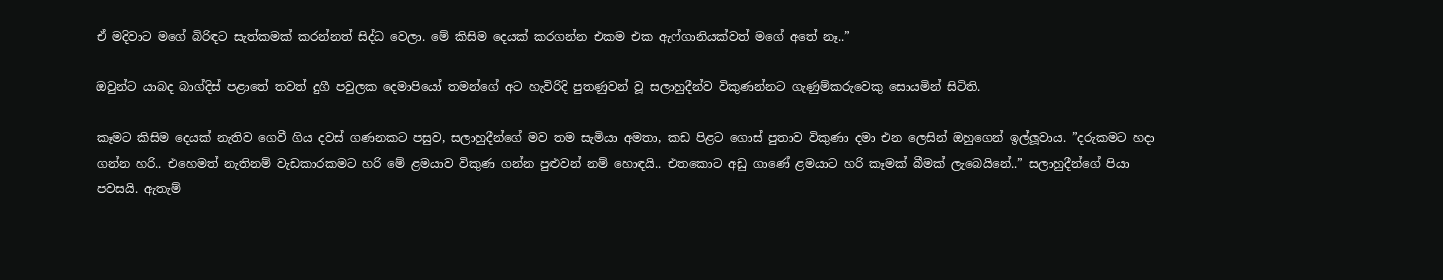ඒ මදිවාට මගේ බිරිඳට සැත්කමක් කරන්නත් සිද්ධ වෙලා. මේ කිසිම දෙයක් කරගන්න එකම එක ඇෆ්ගානියක්වත් මගේ අතේ නෑ..”

ඔවුන්ට යාබද බාග්දිස් පළාතේ තවත් දුගී පවුලක දෙමාපියෝ තමන්ගේ අට හැවිරිදි පුතණුවන් වූ සලාහුදීන්ව විකුණන්නට ගැණුම්කරුවෙකු සොයමින් සිටිති.

කෑමට කිසිම දෙයක් නැතිව ගෙවී ගිය දවස් ගණනකට පසුව, සලාහුදීන්ගේ මව තම සැමියා අමතා, කඩ පිළට ගොස් පුතාව විකුණා දමා එන ලෙසින් ඔහුගෙන් ඉල්ලූවාය. ”දරුකමට හදා ගන්න හරි.. එහෙමත් නැතිනම් වැඩකාරකමට හරි මේ ළමයාව විකුණ ගන්න පුළුවන් නම් හොඳයි.. එතකොට අඩු ගාණේ ළමයාට හරි කෑමක් බීමක් ලැබෙයිනේ..” සලාහුදීන්ගේ පියා පවසයි. ඇතැම්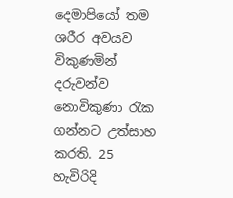දෙමාපියෝ තම ශරීර අවයව විකුණමින් දරුවන්ව නොවිකුණා රැක ගන්නට උත්සාහ කරති. 25 හැවිරිදි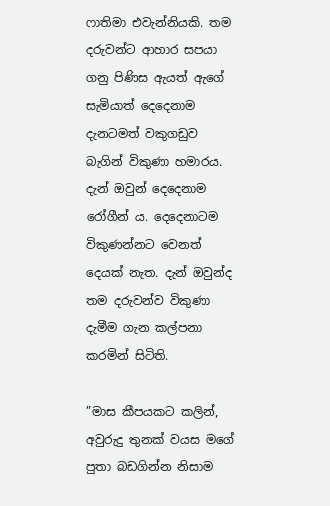ෆාතිමා එවැන්නියකි. තම දරුවන්ට ආහාර සපයා ගනු පිණිස ඇයත් ඇගේ සැමියාත් දෙදෙනාම දැනටමත් වකුගඩුව බැගින් විකුණා හමාරය. දැන් ඔවුන් දෙදෙනාම රෝගීන් ය. දෙදෙනාටම විකුණන්නට වෙනත් දෙයක් නැත. දැන් ඔවුන්ද තම දරුවන්ව විකුණා දැමීම ගැන කල්පනා කරමින් සිටිති.

”මාස කීපයකට කලින්, අවුරුදු තුනක් වයස මගේ පුතා බඩගින්න නිසාම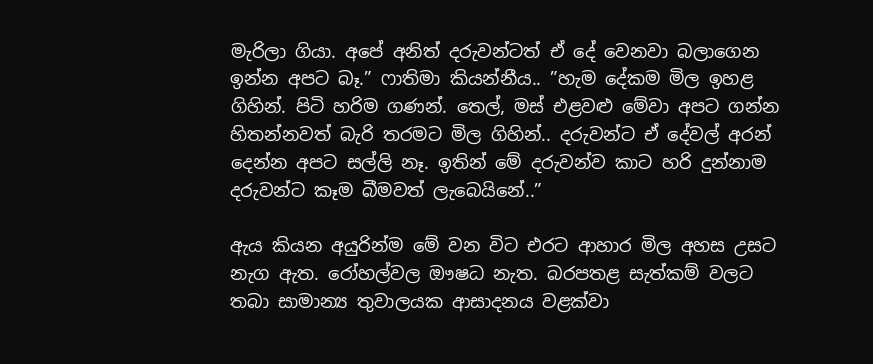මැරිලා ගියා. අපේ අනිත් දරුවන්ටත් ඒ දේ වෙනවා බලාගෙන ඉන්න අපට බෑ.” ෆාතිමා කියන්නීය.. ”හැම දේකම මිල ඉහළ ගිහින්. පිටි හරිම ගණන්. තෙල්, මස් එළවළු මේවා අපට ගන්න හිතන්නවත් බැරි තරමට මිල ගිහින්.. දරුවන්ට ඒ දේවල් අරන් දෙන්න අපට සල්ලි නෑ. ඉතින් මේ දරුවන්ව කාට හරි දුන්නාම දරුවන්ට කෑම බීමවත් ලැබෙයිනේ..”

ඇය කියන අයුරින්ම මේ වන විට එරට ආහාර මිල අහස උසට නැග ඇත. රෝහල්වල ඖෂධ නැත. බරපතළ සැත්කම් වලට තබා සාමාන්‍ය තුවාලයක ආසාදනය වළක්වා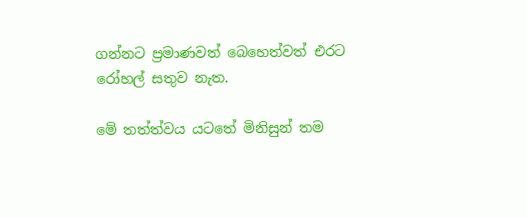ගන්නට ප්‍රමාණවත් බෙහෙත්වත් එරට රෝහල් සතුව නැත.

මේ තත්ත්වය යටතේ මිනිසුන් තම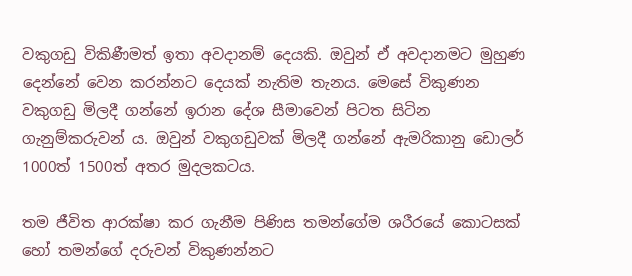වකුගඩු විකිණීමත් ඉතා අවදානම් දෙයකි. ඔවුන් ඒ අවදානමට මුහුණ දෙන්නේ වෙන කරන්නට දෙයක් නැතිම තැනය. මෙසේ විකුණන වකුගඩු මිලදී ගන්නේ ඉරාන දේශ සීමාවෙන් පිටත සිටින ගැනුම්කරුවන් ය. ඔවුන් වකුගඩුවක් මිලදී ගන්නේ ඇමරිකානු ඩොලර් 1000ත් 1500ත් අතර මුදලකටය.

තම ජීවිත ආරක්ෂා කර ගැනීම පිණිස තමන්ගේම ශරීරයේ කොටසක් හෝ තමන්ගේ දරුවන් විකුණන්නට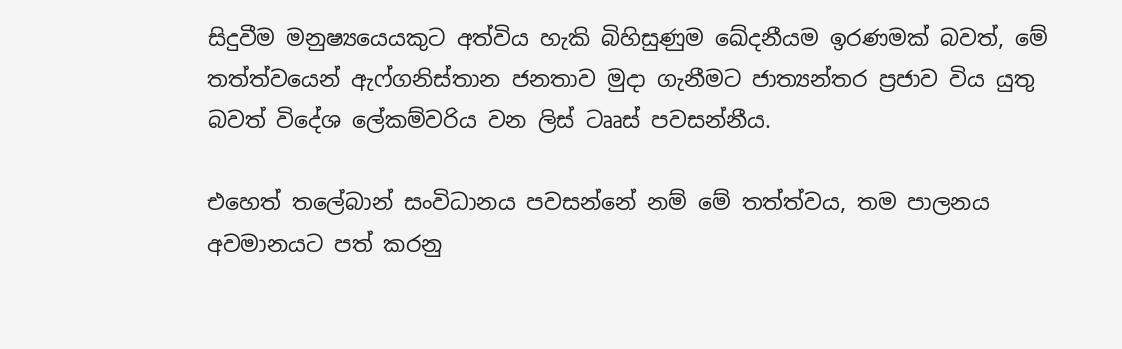සිදුවීම මනුෂ්‍යයෙයකුට අත්විය හැකි බිහිසුණුම ඛේදනීයම ඉරණමක් බවත්, මේ තත්ත්වයෙන් ඇෆ්ගනිස්තාන ජනතාව මුදා ගැනීමට ජාත්‍යන්තර ප්‍රජාව විය යුතු බවත් විදේශ ලේකම්වරිය වන ලිස් ටෲස් පවසන්නීය.

එහෙත් තලේබාන් සංවිධානය පවසන්නේ නම් මේ තත්ත්වය, තම පාලනය අවමානයට පත් කරනු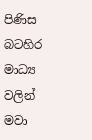පිණිස බටහිර මාධ්‍ය වලින් මවා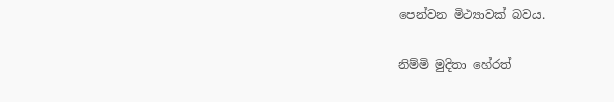පෙන්වන මිථ්‍යාවක් බවය.

නිම්මි මුදිතා හේරත්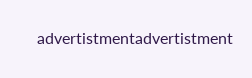advertistmentadvertistment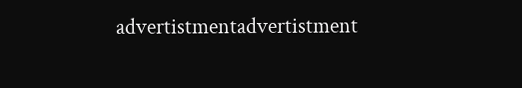advertistmentadvertistment